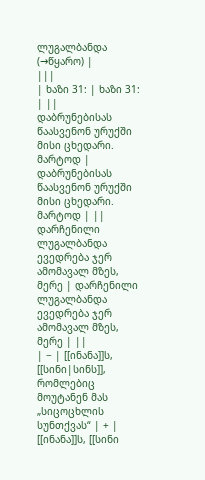ლუგალბანდა
(→წყარო) |
|||
| ხაზი 31: | ხაზი 31: | ||
დაბრუნებისას წაასვენონ ურუქში მისი ცხედარი. მარტოდ | დაბრუნებისას წაასვენონ ურუქში მისი ცხედარი. მარტოდ | ||
დარჩენილი ლუგალბანდა ევედრება ჯერ ამომავალ მზეს, მერე | დარჩენილი ლუგალბანდა ევედრება ჯერ ამომავალ მზეს, მერე | ||
| − | [[ინანა]]ს, [[სინი|სინს]], რომლებიც მოუტანენ მას „სიცოცხლის სუნთქვას“ | + | [[ინანა]]ს, [[სინი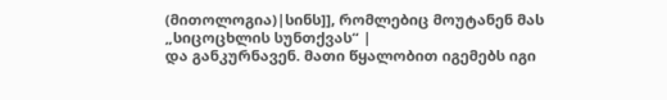(მითოლოგია)|სინს]], რომლებიც მოუტანენ მას „სიცოცხლის სუნთქვას“ |
და განკურნავენ. მათი წყალობით იგემებს იგი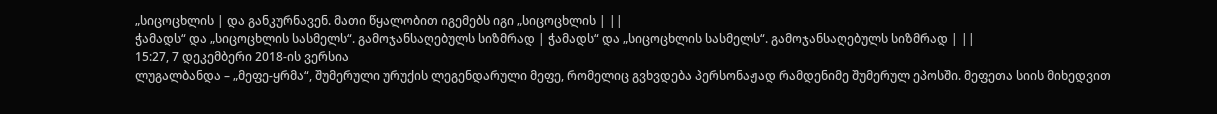„სიცოცხლის | და განკურნავენ. მათი წყალობით იგემებს იგი „სიცოცხლის | ||
ჭამადს“ და „სიცოცხლის სასმელს“. გამოჯანსაღებულს სიზმრად | ჭამადს“ და „სიცოცხლის სასმელს“. გამოჯანსაღებულს სიზმრად | ||
15:27, 7 დეკემბერი 2018-ის ვერსია
ლუგალბანდა – „მეფე-ყრმა“, შუმერული ურუქის ლეგენდარული მეფე, რომელიც გვხვდება პერსონაჟად რამდენიმე შუმერულ ეპოსში. მეფეთა სიის მიხედვით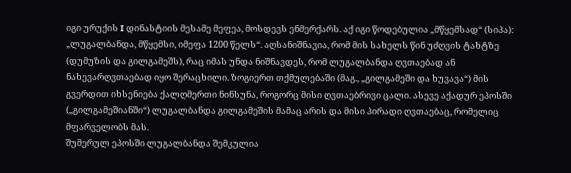იგი ურუქის I დინასტიის მესამე მეფეა, მოსდევს ენმერქარს. აქ იგი წოდებულია „მწყემსად“ (სიპა): „ლუგალბანდა, მწყემსი, იმეფა 1200 წელს“. აღსანიშნავია, რომ მის სახელს წინ უძღვის ტახტზე (დუმუზის და გილგამეშს), რაც იმას უნდა ნიშნავდეს, რომ ლუგალბანდა ღვთაებად ან ნახევარღვთაებად იყო შერაცხილი. ზოგიერთ თქმულებაში (მაგ., „გილგამეში და ხუვავა“) მის გვერდით იხსენიება ქალღმერთი ნინსუნა, როგორც მისი ღვთაებრივი ცალი. ასევე აქადურ ეპოსში („გილგამეშიანში“) ლუგალბანდა გილგამეშის მამაც არის და მისი პირადი ღვთაებაც, რომელიც მფარველობს მას.
შუმერულ ეპოსში ლუგალბანდა შემკულია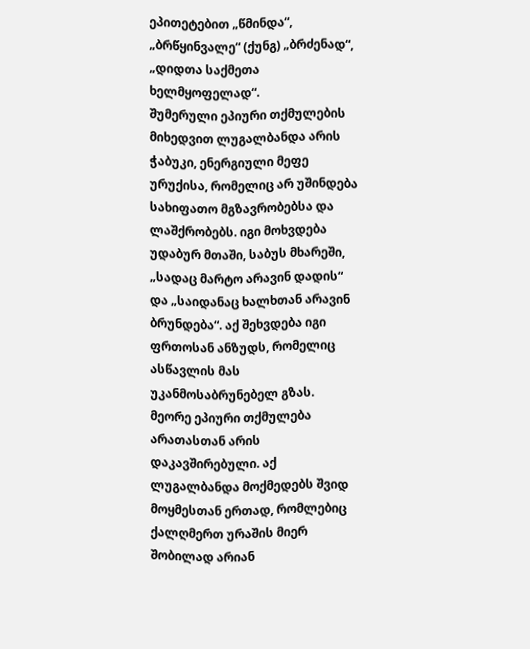ეპითეტებით „წმინდა“, „ბრწყინვალე“ (ქუნგ) „ბრძენად“, „დიდთა საქმეთა ხელმყოფელად“.
შუმერული ეპიური თქმულების მიხედვით ლუგალბანდა არის ჭაბუკი, ენერგიული მეფე ურუქისა, რომელიც არ უშინდება სახიფათო მგზავრობებსა და ლაშქრობებს. იგი მოხვდება უდაბურ მთაში, საბუს მხარეში, „სადაც მარტო არავინ დადის“ და „საიდანაც ხალხთან არავინ ბრუნდება“. აქ შეხვდება იგი ფრთოსან ანზუდს, რომელიც ასწავლის მას უკანმოსაბრუნებელ გზას.
მეორე ეპიური თქმულება არათასთან არის დაკავშირებული. აქ ლუგალბანდა მოქმედებს შვიდ მოყმესთან ერთად, რომლებიც ქალღმერთ ურაშის მიერ შობილად არიან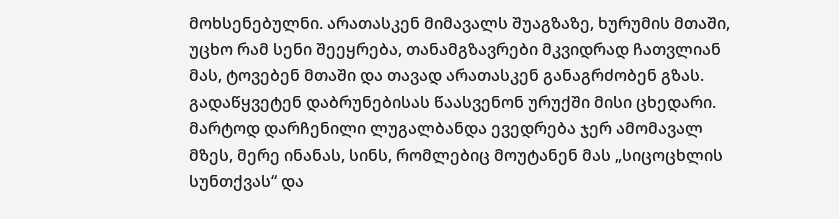მოხსენებულნი. არათასკენ მიმავალს შუაგზაზე, ხურუმის მთაში, უცხო რამ სენი შეეყრება, თანამგზავრები მკვიდრად ჩათვლიან მას, ტოვებენ მთაში და თავად არათასკენ განაგრძობენ გზას. გადაწყვეტენ დაბრუნებისას წაასვენონ ურუქში მისი ცხედარი. მარტოდ დარჩენილი ლუგალბანდა ევედრება ჯერ ამომავალ მზეს, მერე ინანას, სინს, რომლებიც მოუტანენ მას „სიცოცხლის სუნთქვას“ და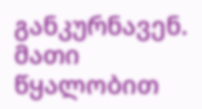განკურნავენ. მათი წყალობით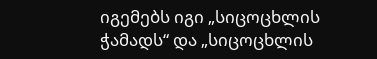იგემებს იგი „სიცოცხლის ჭამადს“ და „სიცოცხლის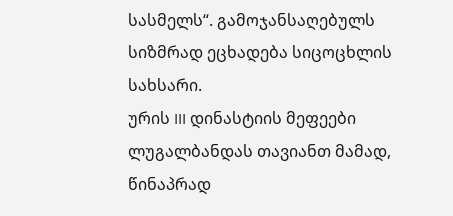სასმელს“. გამოჯანსაღებულს სიზმრად ეცხადება სიცოცხლის სახსარი.
ურის III დინასტიის მეფეები ლუგალბანდას თავიანთ მამად, წინაპრად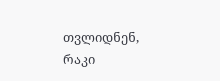თვლიდნენ, რაკი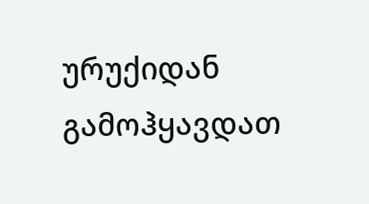ურუქიდან გამოჰყავდათ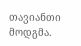თავიანთი მოდგმა.